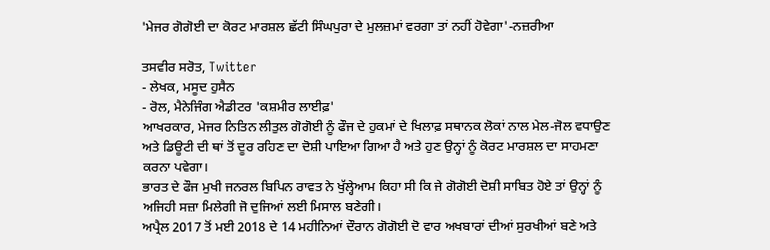'ਮੇਜਰ ਗੋਗੋਈ ਦਾ ਕੋਰਟ ਮਾਰਸ਼ਲ ਛੱਟੀ ਸਿੰਘਪੁਰਾ ਦੇ ਮੁਲਜ਼ਮਾਂ ਵਰਗਾ ਤਾਂ ਨਹੀਂ ਹੋਵੇਗਾ'-ਨਜ਼ਰੀਆ

ਤਸਵੀਰ ਸਰੋਤ, Twitter
- ਲੇਖਕ, ਮਸੂਦ ਹੁਸੈਨ
- ਰੋਲ, ਮੈਨੇਜਿੰਗ ਐਡੀਟਰ 'ਕਸ਼ਮੀਰ ਲਾਈਫ਼'
ਆਖਰਕਾਰ, ਮੇਜਰ ਨਿਤਿਨ ਲੀਤੁਲ ਗੋਗੋਈ ਨੂੰ ਫੌਜ ਦੇ ਹੁਕਮਾਂ ਦੇ ਖਿਲਾਫ਼ ਸਥਾਨਕ ਲੋਕਾਂ ਨਾਲ ਮੇਲ-ਜੋਲ ਵਧਾਉਣ ਅਤੇ ਡਿਊਟੀ ਦੀ ਥਾਂ ਤੋਂ ਦੂਰ ਰਹਿਣ ਦਾ ਦੋਸ਼ੀ ਪਾਇਆ ਗਿਆ ਹੈ ਅਤੇ ਹੁਣ ਉਨ੍ਹਾਂ ਨੂੰ ਕੋਰਟ ਮਾਰਸ਼ਲ ਦਾ ਸਾਹਮਣਾ ਕਰਨਾ ਪਵੇਗਾ।
ਭਾਰਤ ਦੇ ਫੌਜ ਮੁਖੀ ਜਨਰਲ ਬਿਪਿਨ ਰਾਵਤ ਨੇ ਖੁੱਲ੍ਹੇਆਮ ਕਿਹਾ ਸੀ ਕਿ ਜੇ ਗੋਗੋਈ ਦੋਸ਼ੀ ਸਾਬਿਤ ਹੋਏ ਤਾਂ ਉਨ੍ਹਾਂ ਨੂੰ ਅਜਿਹੀ ਸਜ਼ਾ ਮਿਲੇਗੀ ਜੋ ਦੁਜਿਆਂ ਲਈ ਮਿਸਾਲ ਬਣੇਗੀ।
ਅਪ੍ਰੈਲ 2017 ਤੋਂ ਮਈ 2018 ਦੇ 14 ਮਹੀਨਿਆਂ ਦੌਰਾਨ ਗੋਗੋਈ ਦੋ ਵਾਰ ਅਖਬਾਰਾਂ ਦੀਆਂ ਸੁਰਖੀਆਂ ਬਣੇ ਅਤੇ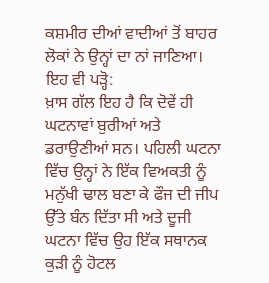ਕਸ਼ਮੀਰ ਦੀਆਂ ਵਾਦੀਆਂ ਤੋਂ ਬਾਹਰ ਲੋਕਾਂ ਨੇ ਉਨ੍ਹਾਂ ਦਾ ਨਾਂ ਜਾਣਿਆ।
ਇਹ ਵੀ ਪੜ੍ਹੋ:
ਖ਼ਾਸ ਗੱਲ ਇਹ ਹੈ ਕਿ ਦੋਵੇਂ ਹੀ ਘਟਨਾਵਾਂ ਬੁਰੀਆਂ ਅਤੇ ਡਰਾਉਣੀਆਂ ਸਨ। ਪਹਿਲੀ ਘਟਨਾ ਵਿੱਚ ਉਨ੍ਹਾਂ ਨੇ ਇੱਕ ਵਿਅਕਤੀ ਨੂੰ ਮਨੁੱਖੀ ਢਾਲ ਬਣਾ ਕੇ ਫੌਜ ਦੀ ਜੀਪ ਉੱਤੇ ਬੰਨ ਦਿੱਤਾ ਸੀ ਅਤੇ ਦੂਜੀ ਘਟਨਾ ਵਿੱਚ ਉਹ ਇੱਕ ਸਥਾਨਕ ਕੁੜੀ ਨੂੰ ਹੋਟਲ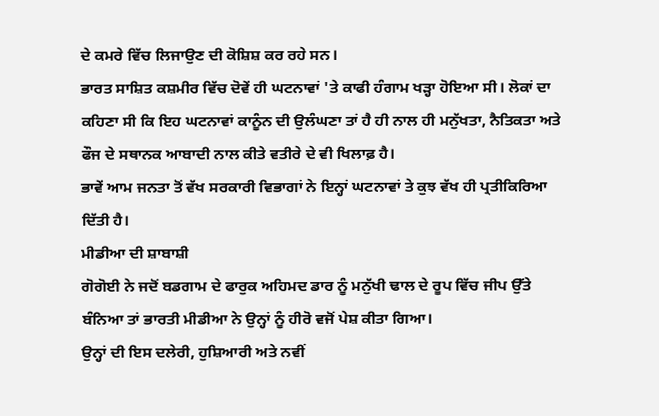ਦੇ ਕਮਰੇ ਵਿੱਚ ਲਿਜਾਉਣ ਦੀ ਕੋਸ਼ਿਸ਼ ਕਰ ਰਹੇ ਸਨ।
ਭਾਰਤ ਸਾਸ਼ਿਤ ਕਸ਼ਮੀਰ ਵਿੱਚ ਦੋਵੇਂ ਹੀ ਘਟਨਾਵਾਂ 'ਤੇ ਕਾਫੀ ਹੰਗਾਮ ਖੜ੍ਹਾ ਹੋਇਆ ਸੀ। ਲੋਕਾਂ ਦਾ ਕਹਿਣਾ ਸੀ ਕਿ ਇਹ ਘਟਨਾਵਾਂ ਕਾਨੂੰਨ ਦੀ ਉਲੰਘਣਾ ਤਾਂ ਹੈ ਹੀ ਨਾਲ ਹੀ ਮਨੁੱਖਤਾ, ਨੈਤਿਕਤਾ ਅਤੇ ਫੌਜ ਦੇ ਸਥਾਨਕ ਆਬਾਦੀ ਨਾਲ ਕੀਤੇ ਵਤੀਰੇ ਦੇ ਵੀ ਖਿਲਾਫ਼ ਹੈ।
ਭਾਵੇਂ ਆਮ ਜਨਤਾ ਤੋਂ ਵੱਖ ਸਰਕਾਰੀ ਵਿਭਾਗਾਂ ਨੇ ਇਨ੍ਹਾਂ ਘਟਨਾਵਾਂ ਤੇ ਕੁਝ ਵੱਖ ਹੀ ਪ੍ਰਤੀਕਿਰਿਆ ਦਿੱਤੀ ਹੈ।
ਮੀਡੀਆ ਦੀ ਸ਼ਾਬਾਸ਼ੀ
ਗੋਗੋਈ ਨੇ ਜਦੋਂ ਬਡਗਾਮ ਦੇ ਫਾਰੁਕ ਅਹਿਮਦ ਡਾਰ ਨੂੰ ਮਨੁੱਖੀ ਢਾਲ ਦੇ ਰੂਪ ਵਿੱਚ ਜੀਪ ਉੱਤੇ ਬੰਨਿਆ ਤਾਂ ਭਾਰਤੀ ਮੀਡੀਆ ਨੇ ਉਨ੍ਹਾਂ ਨੂੰ ਹੀਰੋ ਵਜੋਂ ਪੇਸ਼ ਕੀਤਾ ਗਿਆ।
ਉਨ੍ਹਾਂ ਦੀ ਇਸ ਦਲੇਰੀ, ਹੁਸ਼ਿਆਰੀ ਅਤੇ ਨਵੀਂ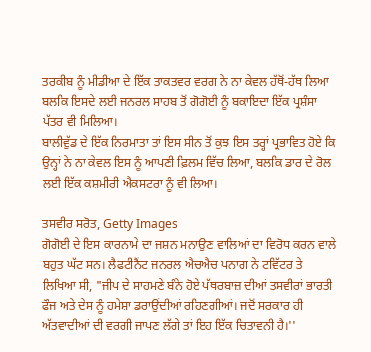ਤਰਕੀਬ ਨੂੰ ਮੀਡੀਆ ਦੇ ਇੱਕ ਤਾਕਤਵਰ ਵਰਗ ਨੇ ਨਾ ਕੇਵਲ ਹੱਥੋਂ-ਹੱਥ ਲਿਆ ਬਲਕਿ ਇਸਦੇ ਲਈ ਜਨਰਲ ਸਾਹਬ ਤੋਂ ਗੋਗੋਈ ਨੂੰ ਬਕਾਇਦਾ ਇੱਕ ਪ੍ਰਸ਼ੰਸਾ ਪੱਤਰ ਵੀ ਮਿਲਿਆ।
ਬਾਲੀਵੁੱਡ ਦੇ ਇੱਕ ਨਿਰਮਾਤਾ ਤਾਂ ਇਸ ਸੀਨ ਤੋਂ ਕੁਝ ਇਸ ਤਰ੍ਹਾਂ ਪ੍ਰਭਾਵਿਤ ਹੋਏ ਕਿ ਉਨ੍ਹਾਂ ਨੇ ਨਾ ਕੇਵਲ ਇਸ ਨੂੰ ਆਪਣੀ ਫ਼ਿਲਮ ਵਿੱਚ ਲਿਆ, ਬਲਕਿ ਡਾਰ ਦੇ ਰੋਲ ਲਈ ਇੱਕ ਕਸ਼ਮੀਰੀ ਐਕਸਟਰਾ ਨੂੰ ਵੀ ਲਿਆ।

ਤਸਵੀਰ ਸਰੋਤ, Getty Images
ਗੋਗੋਈ ਦੇ ਇਸ ਕਾਰਨਾਮੇ ਦਾ ਜਸ਼ਨ ਮਨਾਉਣ ਵਾਲਿਆਂ ਦਾ ਵਿਰੋਧ ਕਰਨ ਵਾਲੇ ਬਹੁਤ ਘੱਟ ਸਨ। ਲੈਫਟੀਨੈਂਟ ਜਨਰਲ ਐਚਐਚ ਪਨਾਗ ਨੇ ਟਵਿੱਟਰ ਤੇ ਲਿਖਿਆ ਸੀ, "ਜੀਪ ਦੇ ਸਾਹਮਣੇ ਬੰਨੇ ਹੋਏ ਪੱਥਰਬਾਜ਼ ਦੀਆਂ ਤਸਵੀਰਾਂ ਭਾਰਤੀ ਫੌਜ ਅਤੇ ਦੇਸ ਨੂੰ ਹਮੇਸ਼ਾ ਡਰਾਉਂਦੀਆਂ ਰਹਿਣਗੀਆਂ। ਜਦੋਂ ਸਰਕਾਰ ਹੀ ਅੱਤਵਾਦੀਆਂ ਦੀ ਵਰਗੀ ਜਾਪਣ ਲੱਗੇ ਤਾਂ ਇਹ ਇੱਕ ਚਿਤਾਵਨੀ ਹੈ।''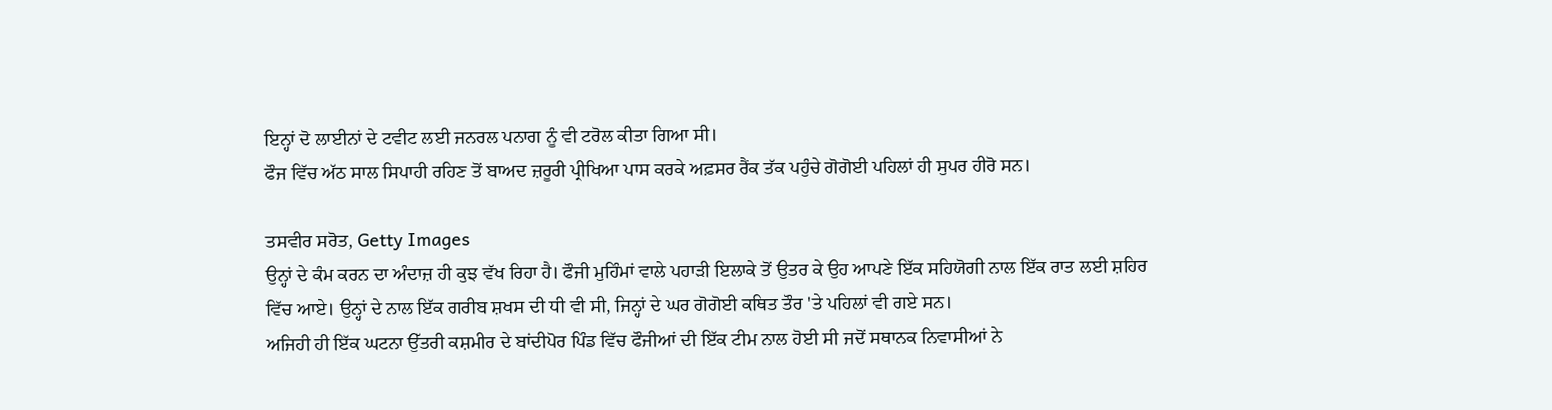ਇਨ੍ਹਾਂ ਦੋ ਲਾਈਨਾਂ ਦੇ ਟਵੀਟ ਲਈ ਜਨਰਲ ਪਨਾਗ ਨੂੰ ਵੀ ਟਰੋਲ ਕੀਤਾ ਗਿਆ ਸੀ।
ਫੌਜ ਵਿੱਚ ਅੱਠ ਸਾਲ ਸਿਪਾਹੀ ਰਹਿਣ ਤੋਂ ਬਾਅਦ ਜ਼ਰੂਰੀ ਪ੍ਰੀਖਿਆ ਪਾਸ ਕਰਕੇ ਅਫ਼ਸਰ ਰੈਂਕ ਤੱਕ ਪਹੁੰਚੇ ਗੋਗੋਈ ਪਹਿਲਾਂ ਹੀ ਸੁਪਰ ਹੀਰੋ ਸਨ।

ਤਸਵੀਰ ਸਰੋਤ, Getty Images
ਉਨ੍ਹਾਂ ਦੇ ਕੰਮ ਕਰਨ ਦਾ ਅੰਦਾਜ਼ ਹੀ ਕੁਝ ਵੱਖ ਰਿਹਾ ਹੈ। ਫੌਜੀ ਮੁਹਿੰਮਾਂ ਵਾਲੇ ਪਹਾੜੀ ਇਲਾਕੇ ਤੋਂ ਉਤਰ ਕੇ ਉਹ ਆਪਣੇ ਇੱਕ ਸਹਿਯੋਗੀ ਨਾਲ ਇੱਕ ਰਾਤ ਲਈ ਸ਼ਹਿਰ ਵਿੱਚ ਆਏ। ਉਨ੍ਹਾਂ ਦੇ ਨਾਲ ਇੱਕ ਗਰੀਬ ਸ਼ਖਸ ਦੀ ਧੀ ਵੀ ਸੀ, ਜਿਨ੍ਹਾਂ ਦੇ ਘਰ ਗੋਗੋਈ ਕਥਿਤ ਤੌਰ 'ਤੇ ਪਹਿਲਾਂ ਵੀ ਗਏ ਸਨ।
ਅਜਿਹੀ ਹੀ ਇੱਕ ਘਟਨਾ ਉੱਤਰੀ ਕਸ਼ਮੀਰ ਦੇ ਬਾਂਦੀਪੋਰ ਪਿੰਡ ਵਿੱਚ ਫੌਜੀਆਂ ਦੀ ਇੱਕ ਟੀਮ ਨਾਲ ਹੋਈ ਸੀ ਜਦੋਂ ਸਥਾਨਕ ਨਿਵਾਸੀਆਂ ਨੇ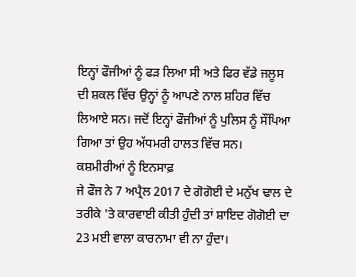ਇਨ੍ਹਾਂ ਫੌਜੀਆਂ ਨੂੰ ਫੜ ਲਿਆ ਸੀ ਅਤੇ ਫਿਰ ਵੱਡੇ ਜਲੂਸ ਦੀ ਸ਼ਕਲ ਵਿੱਚ ਉਨ੍ਹਾਂ ਨੂੰ ਆਪਣੇ ਨਾਲ ਸ਼ਹਿਰ ਵਿੱਚ ਲਿਆਏ ਸਨ। ਜਦੋਂ ਇਨ੍ਹਾਂ ਫੌਜੀਆਂ ਨੂੰ ਪੁਲਿਸ ਨੂੰ ਸੌਂਪਿਆ ਗਿਆ ਤਾਂ ਉਹ ਅੱਧਮਰੀ ਹਾਲਤ ਵਿੱਚ ਸਨ।
ਕਸ਼ਮੀਰੀਆਂ ਨੂੰ ਇਨਸਾਫ਼
ਜੇ ਫੌਜ ਨੇ 7 ਅਪ੍ਰੈਲ 2017 ਦੇ ਗੋਗੋਈ ਦੇ ਮਨੁੱਖ ਢਾਲ ਦੇ ਤਰੀਕੇ 'ਤੇ ਕਾਰਵਾਈ ਕੀਤੀ ਹੁੰਦੀ ਤਾਂ ਸ਼ਾਇਦ ਗੋਗੋਈ ਦਾ 23 ਮਈ ਵਾਲਾ ਕਾਰਨਾਮਾ ਵੀ ਨਾ ਹੁੰਦਾ।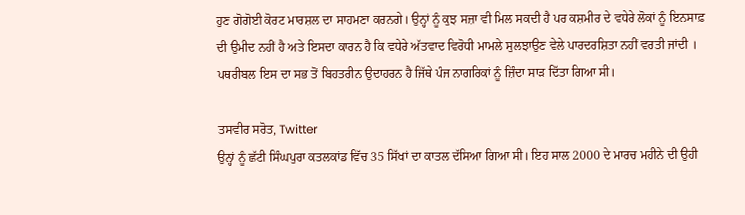ਹੁਣ ਗੋਗੋਈ ਕੋਰਟ ਮਾਰਸ਼ਲ ਦਾ ਸਾਹਮਣਾ ਕਰਨਗੇ। ਉਨ੍ਹਾਂ ਨੂੰ ਕੁਝ ਸਜ਼ਾ ਵੀ ਮਿਲ ਸਕਦੀ ਹੈ ਪਰ ਕਸ਼ਮੀਰ ਦੇ ਵਧੇਰੇ ਲੋਕਾਂ ਨੂੰ ਇਨਸਾਫ਼ ਦੀ ਉਮੀਦ ਨਹੀਂ ਹੈ ਅਤੇ ਇਸਦਾ ਕਾਰਨ ਹੈ ਕਿ ਵਧੇਰੇ ਅੱਤਵਾਦ ਵਿਰੋਧੀ ਮਾਮਲੇ ਸੁਲਝਾਉਣ ਵੇਲੇ ਪਾਰਦਰਸ਼ਿਤਾ ਨਹੀਂ ਵਰਤੀ ਜਾਂਦੀ । ਪਥਰੀਬਲ ਇਸ ਦਾ ਸਭ ਤੋਂ ਬਿਹਤਰੀਨ ਉਦਾਹਰਨ ਹੈ ਜਿੱਥੇ ਪੰਜ ਨਾਗਰਿਕਾਂ ਨੂੰ ਜ਼ਿੰਦਾ ਸਾੜ ਦਿੱਤਾ ਗਿਆ ਸੀ।

ਤਸਵੀਰ ਸਰੋਤ, Twitter
ਉਨ੍ਹਾਂ ਨੂੰ ਛੱਟੀ ਸਿੰਘਪੁਰਾ ਕਤਲਕਾਂਡ ਵਿੱਚ 35 ਸਿੱਖਾਂ ਦਾ ਕਾਤਲ ਦੱਸਿਆ ਗਿਆ ਸੀ। ਇਹ ਸਾਲ 2000 ਦੇ ਮਾਰਚ ਮਹੀਨੇ ਦੀ ਉਹੀ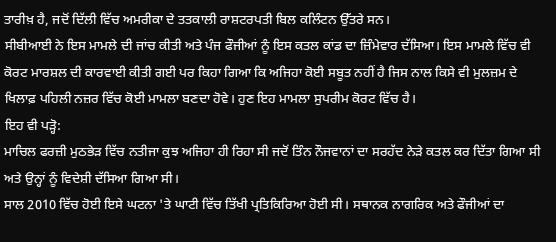ਤਾਰੀਖ਼ ਹੈ, ਜਦੋਂ ਦਿੱਲੀ ਵਿੱਚ ਅਮਰੀਕਾ ਦੇ ਤਤਕਾਲੀ ਰਾਸ਼ਟਰਪਤੀ ਬਿਲ ਕਲਿੰਟਨ ਉੱਤਰੇ ਸਨ।
ਸੀਬੀਆਈ ਨੇ ਇਸ ਮਾਮਲੇ ਦੀ ਜਾਂਚ ਕੀਤੀ ਅਤੇ ਪੰਜ ਫੌਜੀਆਂ ਨੂੰ ਇਸ ਕਤਲ ਕਾਂਡ ਦਾ ਜ਼ਿੰਮੇਵਾਰ ਦੱਸਿਆ। ਇਸ ਮਾਮਲੇ ਵਿੱਚ ਵੀ ਕੋਰਟ ਮਾਰਸ਼ਲ ਦੀ ਕਾਰਵਾਈ ਕੀਤੀ ਗਈ ਪਰ ਕਿਹਾ ਗਿਆ ਕਿ ਅਜਿਹਾ ਕੋਈ ਸਬੂਤ ਨਹੀਂ ਹੈ ਜਿਸ ਨਾਲ ਕਿਸੇ ਵੀ ਮੁਲਜ਼ਮ ਦੇ ਖਿਲਾਫ਼ ਪਹਿਲੀ ਨਜ਼ਰ ਵਿੱਚ ਕੋਈ ਮਾਮਲਾ ਬਣਦਾ ਹੋਵੇ। ਹੁਣ ਇਹ ਮਾਮਲਾ ਸੁਪਰੀਮ ਕੋਰਟ ਵਿੱਚ ਹੈ।
ਇਹ ਵੀ ਪੜ੍ਹੋ:
ਮਾਚਿਲ ਫਰਜ਼ੀ ਮੁਠਭੇੜ ਵਿੱਚ ਨਤੀਜਾ ਕੁਝ ਅਜਿਹਾ ਹੀ ਰਿਹਾ ਸੀ ਜਦੋਂ ਤਿੰਨ ਨੌਜਵਾਨਾਂ ਦਾ ਸਰਹੱਦ ਨੇੜੇ ਕਤਲ ਕਰ ਦਿੱਤਾ ਗਿਆ ਸੀ ਅਤੇ ਉਨ੍ਹਾਂ ਨੂੰ ਵਿਦੇਸ਼ੀ ਦੱਸਿਆ ਗਿਆ ਸੀ।
ਸਾਲ 2010 ਵਿੱਚ ਹੋਈ ਇਸੇ ਘਟਨਾ 'ਤੇ ਘਾਟੀ ਵਿੱਚ ਤਿੱਖੀ ਪ੍ਰਤਿਕਿਰਿਆ ਹੋਈ ਸੀ। ਸਥਾਨਕ ਨਾਗਰਿਕ ਅਤੇ ਫੌਜੀਆਂ ਦਾ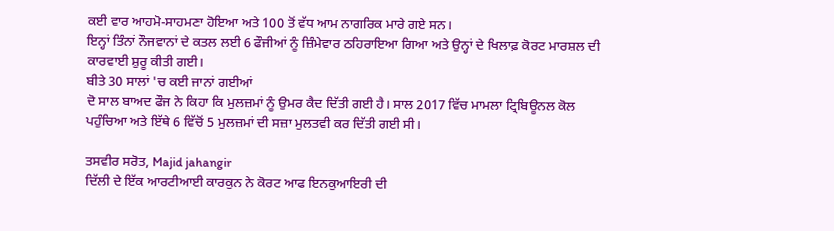ਕਈ ਵਾਰ ਆਹਮੋ-ਸਾਹਮਣਾ ਹੋਇਆ ਅਤੇ 100 ਤੋਂ ਵੱਧ ਆਮ ਨਾਗਰਿਕ ਮਾਰੇ ਗਏ ਸਨ।
ਇਨ੍ਹਾਂ ਤਿੰਨਾਂ ਨੌਜਵਾਨਾਂ ਦੇ ਕਤਲ ਲਈ 6 ਫੌਜੀਆਂ ਨੂੰ ਜ਼ਿੰਮੇਵਾਰ ਠਹਿਰਾਇਆ ਗਿਆ ਅਤੇ ਉਨ੍ਹਾਂ ਦੇ ਖਿਲਾਫ਼ ਕੋਰਟ ਮਾਰਸ਼ਲ ਦੀ ਕਾਰਵਾਈ ਸ਼ੁਰੂ ਕੀਤੀ ਗਈ।
ਬੀਤੇ 30 ਸਾਲਾਂ 'ਚ ਕਈ ਜਾਨਾਂ ਗਈਆਂ
ਦੋ ਸਾਲ ਬਾਅਦ ਫੌਜ ਨੇ ਕਿਹਾ ਕਿ ਮੁਲਜ਼ਮਾਂ ਨੂੰ ਉਮਰ ਕੈਦ ਦਿੱਤੀ ਗਈ ਹੈ। ਸਾਲ 2017 ਵਿੱਚ ਮਾਮਲਾ ਟ੍ਰਿਬਿਊਨਲ ਕੋਲ ਪਹੁੰਚਿਆ ਅਤੇ ਇੱਥੇ 6 ਵਿੱਚੋਂ 5 ਮੁਲਜ਼ਮਾਂ ਦੀ ਸਜ਼ਾ ਮੁਲਤਵੀ ਕਰ ਦਿੱਤੀ ਗਈ ਸੀ।

ਤਸਵੀਰ ਸਰੋਤ, Majid jahangir
ਦਿੱਲੀ ਦੇ ਇੱਕ ਆਰਟੀਆਈ ਕਾਰਕੁਨ ਨੇ ਕੋਰਟ ਆਫ ਇਨਕੁਆਇਰੀ ਦੀ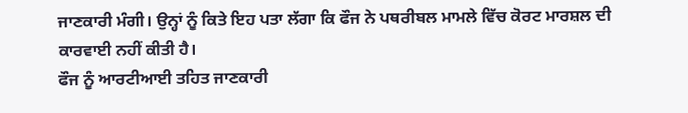ਜਾਣਕਾਰੀ ਮੰਗੀ। ਉਨ੍ਹਾਂ ਨੂੰ ਕਿਤੇ ਇਹ ਪਤਾ ਲੱਗਾ ਕਿ ਫੌਜ ਨੇ ਪਥਰੀਬਲ ਮਾਮਲੇ ਵਿੱਚ ਕੋਰਟ ਮਾਰਸ਼ਲ ਦੀ ਕਾਰਵਾਈ ਨਹੀਂ ਕੀਤੀ ਹੈ।
ਫੌਜ ਨੂੰ ਆਰਟੀਆਈ ਤਹਿਤ ਜਾਣਕਾਰੀ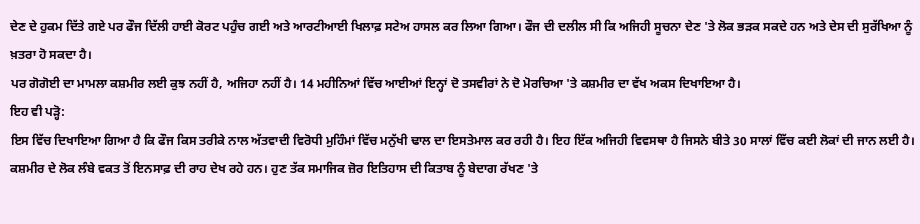ਦੇਣ ਦੇ ਹੁਕਮ ਦਿੱਤੇ ਗਏ ਪਰ ਫੌਜ ਦਿੱਲੀ ਹਾਈ ਕੋਰਟ ਪਹੁੰਚ ਗਈ ਅਤੇ ਆਰਟੀਆਈ ਖਿਲਾਫ਼ ਸਟੇਅ ਹਾਸਲ ਕਰ ਲਿਆ ਗਿਆ। ਫੌਜ ਦੀ ਦਲੀਲ ਸੀ ਕਿ ਅਜਿਹੀ ਸੂਚਨਾ ਦੇਣ 'ਤੇ ਲੋਕ ਭੜਕ ਸਕਦੇ ਹਨ ਅਤੇ ਦੇਸ ਦੀ ਸੁਰੱਖਿਆ ਨੂੰ ਖ਼ਤਰਾ ਹੋ ਸਕਦਾ ਹੈ।
ਪਰ ਗੋਗੋਈ ਦਾ ਮਾਮਲਾ ਕਸ਼ਮੀਰ ਲਈ ਕੁਝ ਨਹੀਂ ਹੈ, ਅਜਿਹਾ ਨਹੀਂ ਹੈ। 14 ਮਹੀਨਿਆਂ ਵਿੱਚ ਆਈਆਂ ਇਨ੍ਹਾਂ ਦੋ ਤਸਵੀਰਾਂ ਨੇ ਦੋ ਮੋਰਚਿਆ 'ਤੇ ਕਸ਼ਮੀਰ ਦਾ ਵੱਖ ਅਕਸ ਦਿਖਾਇਆ ਹੈ।
ਇਹ ਵੀ ਪੜ੍ਹੋ:
ਇਸ ਵਿੱਚ ਦਿਖਾਇਆ ਗਿਆ ਹੈ ਕਿ ਫੌਜ ਕਿਸ ਤਰੀਕੇ ਨਾਲ ਅੱਤਵਾਦੀ ਵਿਰੋਧੀ ਮੁਹਿੰਮਾਂ ਵਿੱਚ ਮਨੁੱਖੀ ਢਾਲ ਦਾ ਇਸਤੇਮਾਲ ਕਰ ਰਹੀ ਹੈ। ਇਹ ਇੱਕ ਅਜਿਹੀ ਵਿਵਸਥਾ ਹੈ ਜਿਸਨੇ ਬੀਤੇ 30 ਸਾਲਾਂ ਵਿੱਚ ਕਈ ਲੋਕਾਂ ਦੀ ਜਾਨ ਲਈ ਹੈ।
ਕਸ਼ਮੀਰ ਦੇ ਲੋਕ ਲੰਬੇ ਵਕਤ ਤੋਂ ਇਨਸਾਫ਼ ਦੀ ਰਾਹ ਦੇਖ ਰਹੇ ਹਨ। ਹੁਣ ਤੱਕ ਸਮਾਜਿਕ ਜ਼ੋਰ ਇਤਿਹਾਸ ਦੀ ਕਿਤਾਬ ਨੂੰ ਬੇਦਾਗ ਰੱਖਣ 'ਤੇ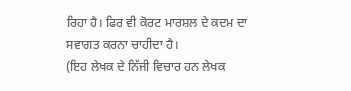ਰਿਹਾ ਹੈ। ਫਿਰ ਵੀ ਕੋਰਟ ਮਾਰਸ਼ਲ ਦੇ ਕਦਮ ਦਾ ਸਵਾਗਤ ਕਰਨਾ ਚਾਹੀਦਾ ਹੈ।
(ਇਹ ਲੇਖਕ ਦੇ ਨਿੱਜੀ ਵਿਚਾਰ ਹਨ ਲੇਖਕ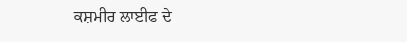ਕਸ਼ਮੀਰ ਲਾਈਫ ਦੇ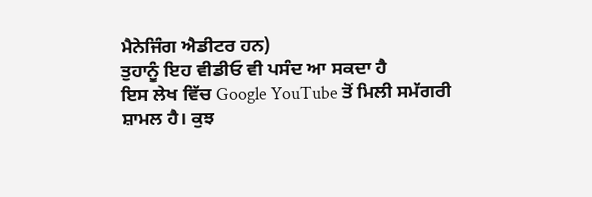ਮੈਨੇਜਿੰਗ ਐਡੀਟਰ ਹਨ)
ਤੁਹਾਨੂੰ ਇਹ ਵੀਡੀਓ ਵੀ ਪਸੰਦ ਆ ਸਕਦਾ ਹੈ
ਇਸ ਲੇਖ ਵਿੱਚ Google YouTube ਤੋਂ ਮਿਲੀ ਸਮੱਗਰੀ ਸ਼ਾਮਲ ਹੈ। ਕੁਝ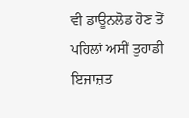ਵੀ ਡਾਊਨਲੋਡ ਹੋਣ ਤੋਂ ਪਹਿਲਾਂ ਅਸੀਂ ਤੁਹਾਡੀ ਇਜਾਜ਼ਤ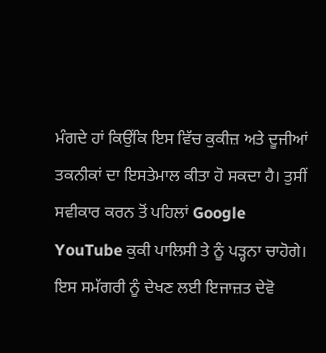ਮੰਗਦੇ ਹਾਂ ਕਿਉਂਕਿ ਇਸ ਵਿੱਚ ਕੁਕੀਜ਼ ਅਤੇ ਦੂਜੀਆਂ ਤਕਨੀਕਾਂ ਦਾ ਇਸਤੇਮਾਲ ਕੀਤਾ ਹੋ ਸਕਦਾ ਹੈ। ਤੁਸੀਂ ਸਵੀਕਾਰ ਕਰਨ ਤੋਂ ਪਹਿਲਾਂ Google YouTube ਕੁਕੀ ਪਾਲਿਸੀ ਤੇ ਨੂੰ ਪੜ੍ਹਨਾ ਚਾਹੋਗੇ। ਇਸ ਸਮੱਗਰੀ ਨੂੰ ਦੇਖਣ ਲਈ ਇਜਾਜ਼ਤ ਦੇਵੋ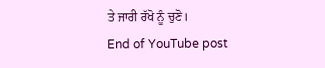ਤੇ ਜਾਰੀ ਰੱਖੋ ਨੂੰ ਚੁਣੋ।
End of YouTube post